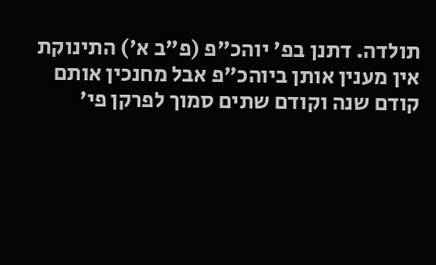תולדה. דתנן בפ' יוהכ"פ (פ"ב א') התינוקת אין מענין אותן ביוהכ"פ אבל מחנכין אותם קודם שנה וקודם שתים סמוך לפרקן פי'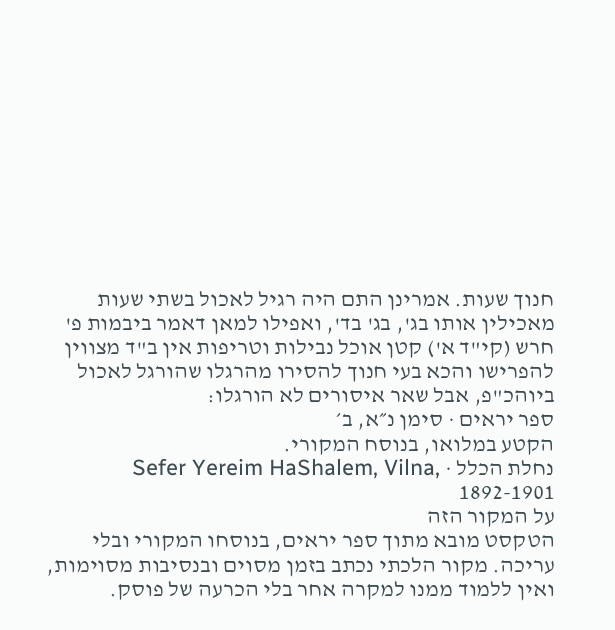חנוך שעות. אמרינן התם היה רגיל לאכול בשתי שעות מאכילין אותו בג', בג' בד', ואפילו למאן דאמר ביבמות פ' חרש (קי"ד א') קטן אוכל נבילות וטריפות אין ב"ד מצווין להפרישו והכא בעי חנוך להסירו מהרגלו שהורגל לאכול ביוהכ"פ, אבל שאר איסורים לא הורגלו:
ספר יראים · סימן נ״א, ב׳
הקטע במלואו, בנוסח המקורי.
נחלת הכלל · Sefer Yereim HaShalem, Vilna, 1892-1901
על המקור הזה
הטקסט מובא מתוך ספר יראים, בנוסחו המקורי ובלי עריכה. מקור הלכתי נכתב בזמן מסוים ובנסיבות מסוימות, ואין ללמוד ממנו למקרה אחר בלי הכרעה של פוסק.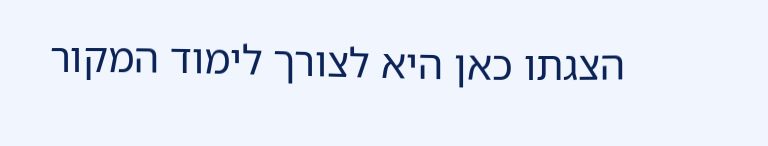הצגתו כאן היא לצורך לימוד המקור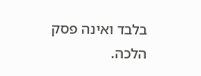בלבד ואינה פסק הלכה.